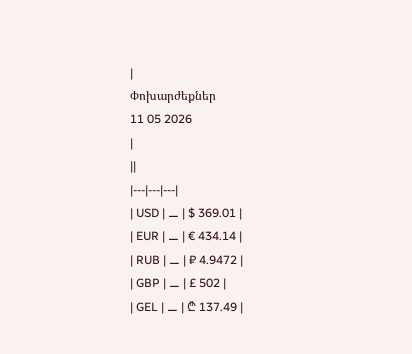|
Փոխարժեքներ
11 05 2026
|
||
|---|---|---|
| USD | ⚊ | $ 369.01 |
| EUR | ⚊ | € 434.14 |
| RUB | ⚊ | ₽ 4.9472 |
| GBP | ⚊ | £ 502 |
| GEL | ⚊ | ₾ 137.49 |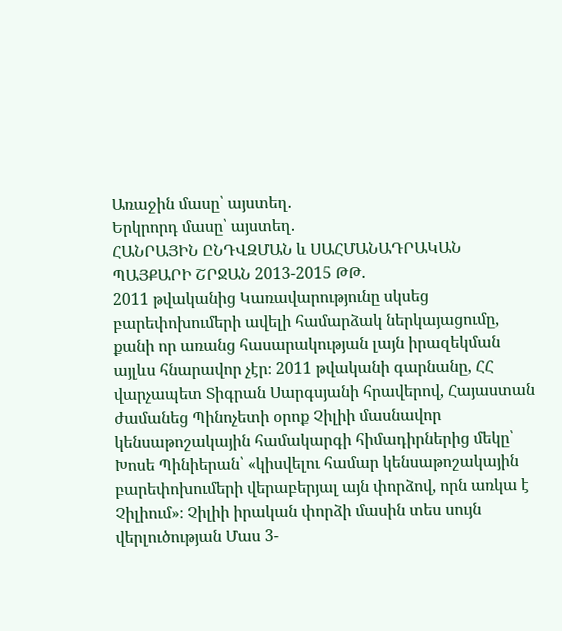Առաջին մասը՝ այստեղ.
Երկրորդ մասը՝ այստեղ.
ՀԱՆՐԱՅԻՆ ԸՆԴՎԶՄԱՆ և ՍԱՀՄԱՆԱԴՐԱԿԱՆ ՊԱՅՔԱՐԻ ՇՐՋԱՆ 2013-2015 ԹԹ.
2011 թվականից Կառավարությունը սկսեց բարեփոխումերի ավելի համարձակ ներկայացումը, քանի որ առանց հասարակության լայն իրազեկման այլևս հնարավոր չէր։ 2011 թվականի գարնանը, ՀՀ վարչապետ Տիգրան Սարգսյանի հրավերով, Հայաստան ժամանեց Պինոչետի օրոք Չիլիի մասնավոր կենսաթոշակային համակարգի հիմադիրներից մեկը՝ Խոսե Պինիերան՝ «կիսվելու համար կենսաթոշակային բարեփոխումերի վերաբերյալ այն փորձով, որն առկա է Չիլիում»։ Չիլիի իրական փորձի մասին տես սույն վերլուծության Մաս 3-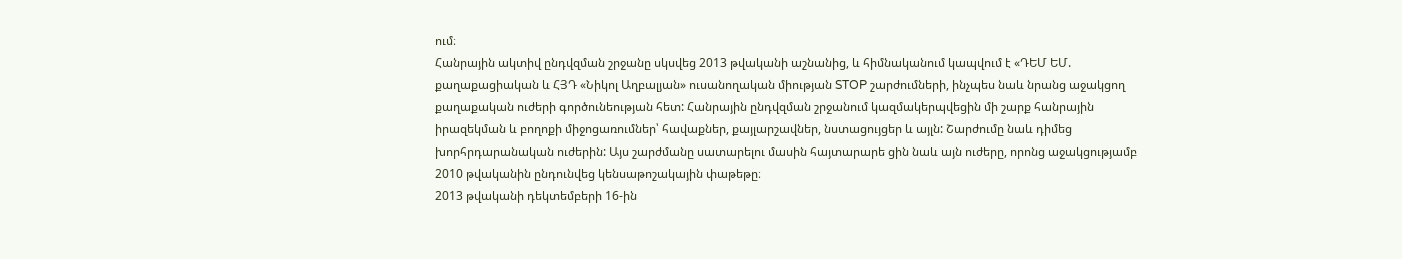ում։
Հանրային ակտիվ ընդվզման շրջանը սկսվեց 2013 թվականի աշնանից, և հիմնականում կապվում է «ԴԵՄ ԵՄ. քաղաքացիական և ՀՅԴ «Նիկոլ Աղբալյան» ուսանողական միության STOP շարժումների, ինչպես նաև նրանց աջակցող քաղաքական ուժերի գործունեության հետ: Հանրային ընդվզման շրջանում կազմակերպվեցին մի շարք հանրային իրազեկման և բողոքի միջոցառումներ՝ հավաքներ, քայլարշավներ, նստացույցեր և այլն: Շարժումը նաև դիմեց խորհրդարանական ուժերին: Այս շարժմանը սատարելու մասին հայտարարե ցին նաև այն ուժերը, որոնց աջակցությամբ 2010 թվականին ընդունվեց կենսաթոշակային փաթեթը։
2013 թվականի դեկտեմբերի 16-ին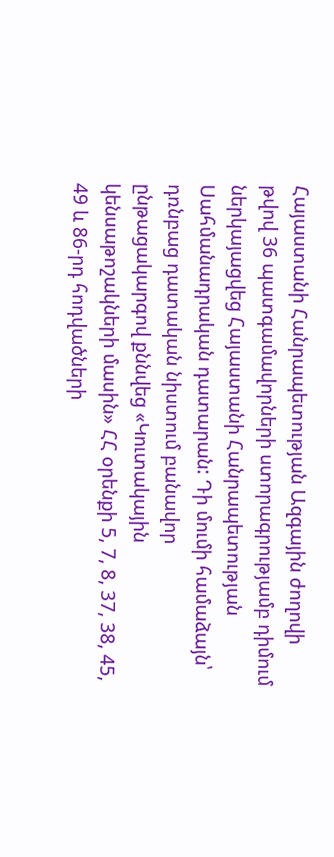Հայաստանի Հանրապետության Ազգային ժողովի թվով 36 պատգամավորների ստորագրությամբ դիմում ներկայացվեց Հայաստանի Հանրապետության Սահմանադրական դատարան: Դի մումի համաձայն՝ դռնբաց դատական նիստում բանավոր ընթացակարգով քննվեց «Կուտակային կենսաթոշակների մասին» ՀՀ օրենքի 5, 7, 8, 37, 38, 45, 49 և 86-րդ հոդվածների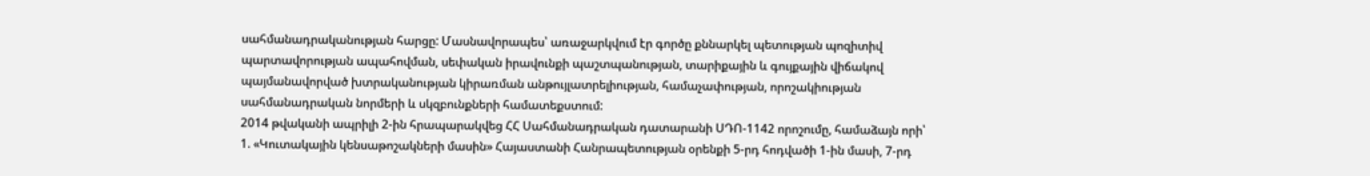սահմանադրականության հարցը: Մասնավորապես՝ առաջարկվում էր գործը քննարկել պետության պոզիտիվ պարտավորության ապահովման, սեփական իրավունքի պաշտպանության, տարիքային և գույքային վիճակով պայմանավորված խտրականության կիրառման անթույլատրելիության, համաչափության, որոշակիության սահմանադրական նորմերի և սկզբունքների համատեքստում:
2014 թվականի ապրիլի 2-ին հրապարակվեց ՀՀ Սահմանադրական դատարանի ՍԴՈ-1142 որոշումը, համաձայն որի՝
1. «Կուտակային կենսաթոշակների մասին» Հայաստանի Հանրապետության օրենքի 5-րդ հոդվածի 1-ին մասի, 7-րդ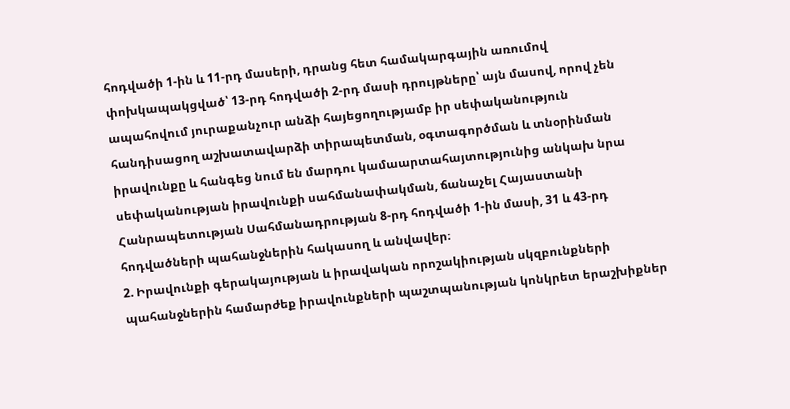հոդվածի 1-ին և 11-րդ մասերի, դրանց հետ համակարգային առումով փոխկապակցված՝ 13-րդ հոդվածի 2-րդ մասի դրույթները՝ այն մասով, որով չեն ապահովում յուրաքանչուր անձի հայեցողությամբ իր սեփականություն հանդիսացող աշխատավարձի տիրապետման, օգտագործման և տնօրինման իրավունքը և հանգեց նում են մարդու կամաարտահայտությունից անկախ նրա սեփականության իրավունքի սահմանափակման, ճանաչել Հայաստանի Հանրապետության Սահմանադրության 8-րդ հոդվածի 1-ին մասի, 31 և 43-րդ հոդվածների պահանջներին հակասող և անվավեր։
2. Իրավունքի գերակայության և իրավական որոշակիության սկզբունքների պահանջներին համարժեք իրավունքների պաշտպանության կոնկրետ երաշխիքներ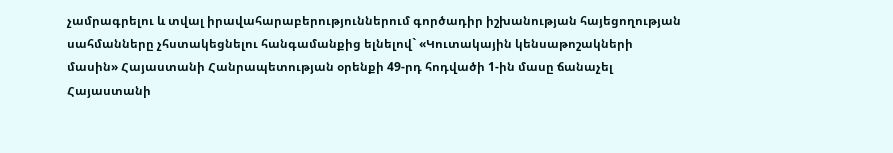չամրագրելու և տվալ իրավահարաբերություններում գործադիր իշխանության հայեցողության սահմանները չհստակեցնելու հանգամանքից ելնելով` «Կուտակային կենսաթոշակների մասին» Հայաստանի Հանրապետության օրենքի 49-րդ հոդվածի 1-ին մասը ճանաչել Հայաստանի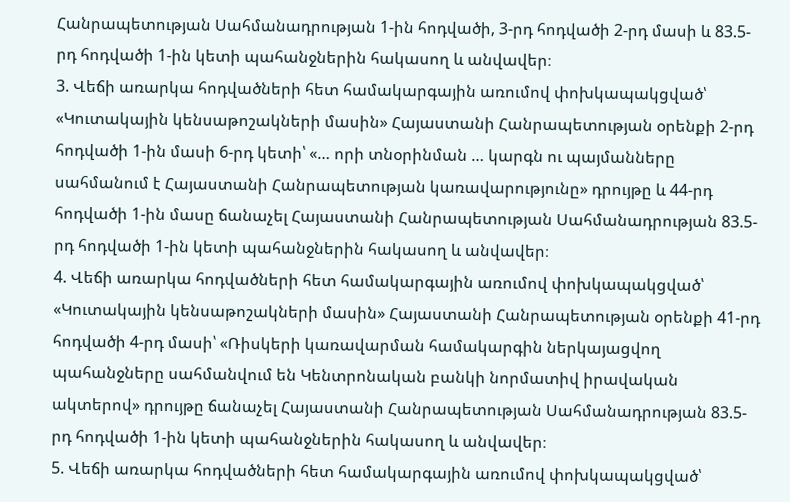Հանրապետության Սահմանադրության 1-ին հոդվածի, 3-րդ հոդվածի 2-րդ մասի և 83.5-րդ հոդվածի 1-ին կետի պահանջներին հակասող և անվավեր։
3. Վեճի առարկա հոդվածների հետ համակարգային առումով փոխկապակցված՝ «Կուտակային կենսաթոշակների մասին» Հայաստանի Հանրապետության օրենքի 2-րդ հոդվածի 1-ին մասի 6-րդ կետի՝ «… որի տնօրինման … կարգն ու պայմանները սահմանում է Հայաստանի Հանրապետության կառավարությունը» դրույթը և 44-րդ հոդվածի 1-ին մասը ճանաչել Հայաստանի Հանրապետության Սահմանադրության 83.5-րդ հոդվածի 1-ին կետի պահանջներին հակասող և անվավեր։
4. Վեճի առարկա հոդվածների հետ համակարգային առումով փոխկապակցված՝ «Կուտակային կենսաթոշակների մասին» Հայաստանի Հանրապետության օրենքի 41-րդ հոդվածի 4-րդ մասի՝ «Ռիսկերի կառավարման համակարգին ներկայացվող պահանջները սահմանվում են Կենտրոնական բանկի նորմատիվ իրավական ակտերով» դրույթը ճանաչել Հայաստանի Հանրապետության Սահմանադրության 83.5-րդ հոդվածի 1-ին կետի պահանջներին հակասող և անվավեր։
5. Վեճի առարկա հոդվածների հետ համակարգային առումով փոխկապակցված՝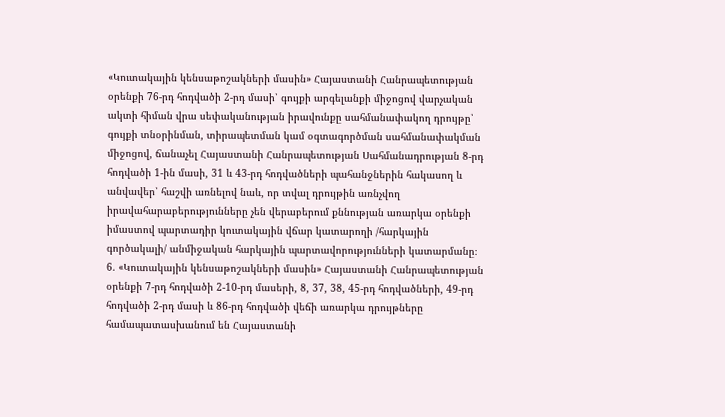«Կուտակային կենսաթոշակների մասին» Հայաստանի Հանրապետության օրենքի 76-րդ հոդվածի 2-րդ մասի՝ գույքի արգելանքի միջոցով վարչական ակտի հիման վրա սեփականության իրավունքը սահմանափակող դրույթը՝ գույքի տնօրինման, տիրապետման կամ օգտագործման սահմանափակման միջոցով, ճանաչել Հայաստանի Հանրապետության Սահմանադրության 8-րդ հոդվածի 1-ին մասի, 31 և 43-րդ հոդվածների պահանջներին հակասող և անվավեր՝ հաշվի առնելով նաև, որ տվալ դրույթին առնչվող իրավահարաբերությունները չեն վերաբերում քննության առարկա օրենքի իմաստով պարտադիր կուտակային վճար կատարողի /հարկային գործակալի/ անմիջական հարկային պարտավորությունների կատարմանը։
6. «Կուտակային կենսաթոշակների մասին» Հայաստանի Հանրապետության օրենքի 7-րդ հոդվածի 2-10-րդ մասերի, 8, 37, 38, 45-րդ հոդվածների, 49-րդ հոդվածի 2-րդ մասի և 86-րդ հոդվածի վեճի առարկա դրույթները համապատասխանում են Հայաստանի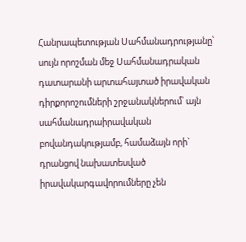Հանրապետության Սահմանադրությանը՝ սույն որոշման մեջ Սահմանադրական դատարանի արտահայտած իրավական դիրքորոշումների շրջանակներում՝ այն սահմանադրաիրավական բովանդակությամբ, համաձայն որի` դրանցով նախատեսված իրավակարգավորումները չեն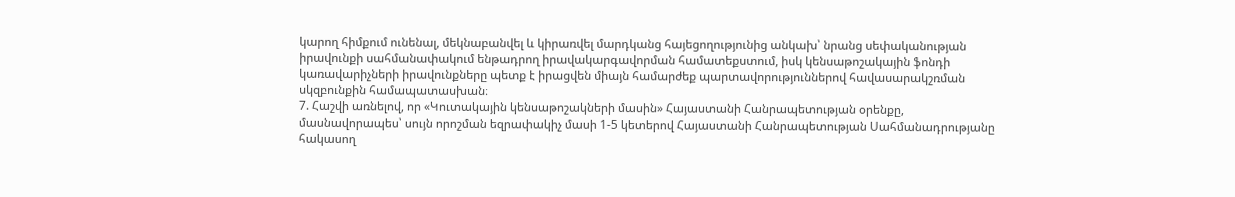կարող հիմքում ունենալ, մեկնաբանվել և կիրառվել մարդկանց հայեցողությունից անկախ՝ նրանց սեփականության իրավունքի սահմանափակում ենթադրող իրավակարգավորման համատեքստում, իսկ կենսաթոշակային ֆոնդի կառավարիչների իրավունքները պետք է իրացվեն միայն համարժեք պարտավորություններով հավասարակշռման սկզբունքին համապատասխան։
7. Հաշվի առնելով, որ «Կուտակային կենսաթոշակների մասին» Հայաստանի Հանրապետության օրենքը, մասնավորապես՝ սույն որոշման եզրափակիչ մասի 1-5 կետերով Հայաստանի Հանրապետության Սահմանադրությանը հակասող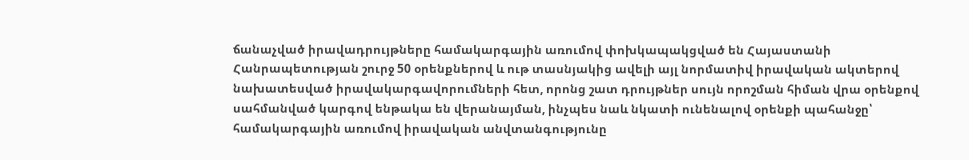ճանաչված իրավադրույթները համակարգային առումով փոխկապակցված են Հայաստանի Հանրապետության շուրջ 50 օրենքներով և ութ տասնյակից ավելի այլ նորմատիվ իրավական ակտերով նախատեսված իրավակարգավորումների հետ, որոնց շատ դրույթներ սույն որոշման հիման վրա օրենքով սահմանված կարգով ենթակա են վերանայման, ինչպես նաև նկատի ունենալով օրենքի պահանջը՝ համակարգային առումով իրավական անվտանգությունը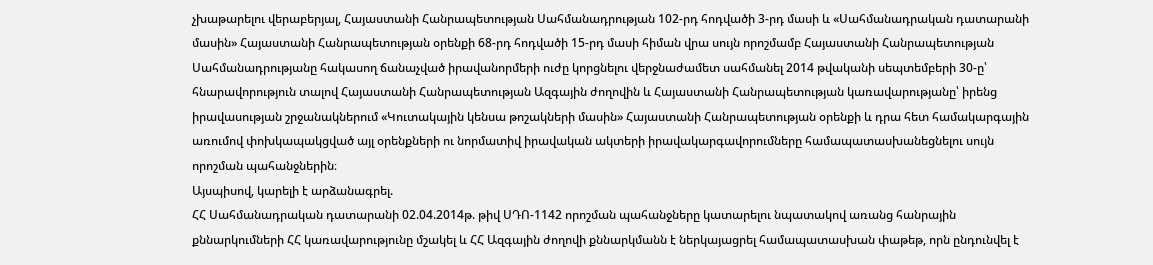չխաթարելու վերաբերյալ, Հայաստանի Հանրապետության Սահմանադրության 102-րդ հոդվածի 3-րդ մասի և «Սահմանադրական դատարանի մասին» Հայաստանի Հանրապետության օրենքի 68-րդ հոդվածի 15-րդ մասի հիման վրա սույն որոշմամբ Հայաստանի Հանրապետության Սահմանադրությանը հակասող ճանաչված իրավանորմերի ուժը կորցնելու վերջնաժամետ սահմանել 2014 թվականի սեպտեմբերի 30-ը՝ հնարավորություն տալով Հայաստանի Հանրապետության Ազգային ժողովին և Հայաստանի Հանրապետության կառավարությանը՝ իրենց իրավասության շրջանակներում «Կուտակային կենսա թոշակների մասին» Հայաստանի Հանրապետության օրենքի և դրա հետ համակարգային առումով փոխկապակցված այլ օրենքների ու նորմատիվ իրավական ակտերի իրավակարգավորումները համապատասխանեցնելու սույն որոշման պահանջներին։
Այսպիսով, կարելի է արձանագրել.
ՀՀ Սահմանադրական դատարանի 02.04.2014թ. թիվ ՍԴՈ-1142 որոշման պահանջները կատարելու նպատակով առանց հանրային քննարկումների ՀՀ կառավարությունը մշակել և ՀՀ Ազգային ժողովի քննարկմանն է ներկայացրել համապատասխան փաթեթ, որն ընդունվել է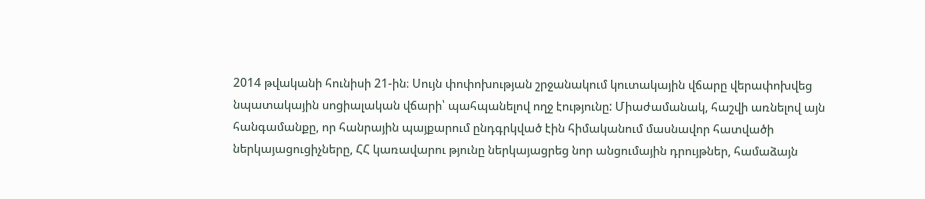2014 թվականի հունիսի 21-ին։ Սույն փոփոխության շրջանակում կուտակային վճարը վերափոխվեց նպատակային սոցիալական վճարի՝ պահպանելով ողջ էությունը: Միաժամանակ, հաշվի առնելով այն հանգամանքը, որ հանրային պայքարում ընդգրկված էին հիմականում մասնավոր հատվածի ներկայացուցիչները, ՀՀ կառավարու թյունը ներկայացրեց նոր անցումային դրույթներ, համաձայն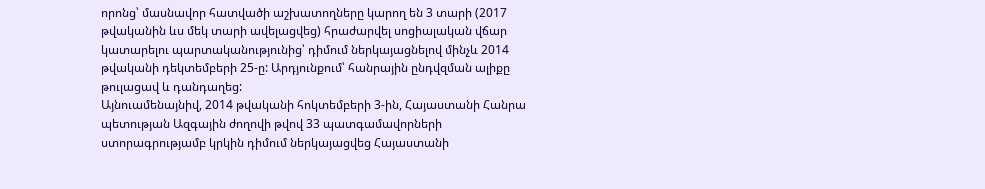որոնց՝ մասնավոր հատվածի աշխատողները կարող են 3 տարի (2017 թվականին ևս մեկ տարի ավելացվեց) հրաժարվել սոցիալական վճար կատարելու պարտականությունից՝ դիմում ներկայացնելով մինչև 2014 թվականի դեկտեմբերի 25-ը: Արդյունքում՝ հանրային ընդվզման ալիքը թուլացավ և դանդաղեց:
Այնուամենայնիվ, 2014 թվականի հոկտեմբերի 3-ին, Հայաստանի Հանրա պետության Ազգային ժողովի թվով 33 պատգամավորների ստորագրությամբ կրկին դիմում ներկայացվեց Հայաստանի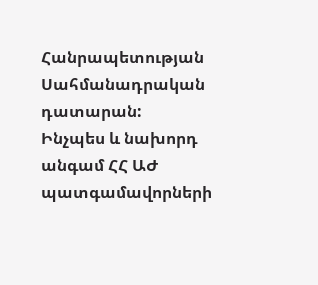Հանրապետության Սահմանադրական դատարան:
Ինչպես և նախորդ անգամ ՀՀ ԱԺ պատգամավորների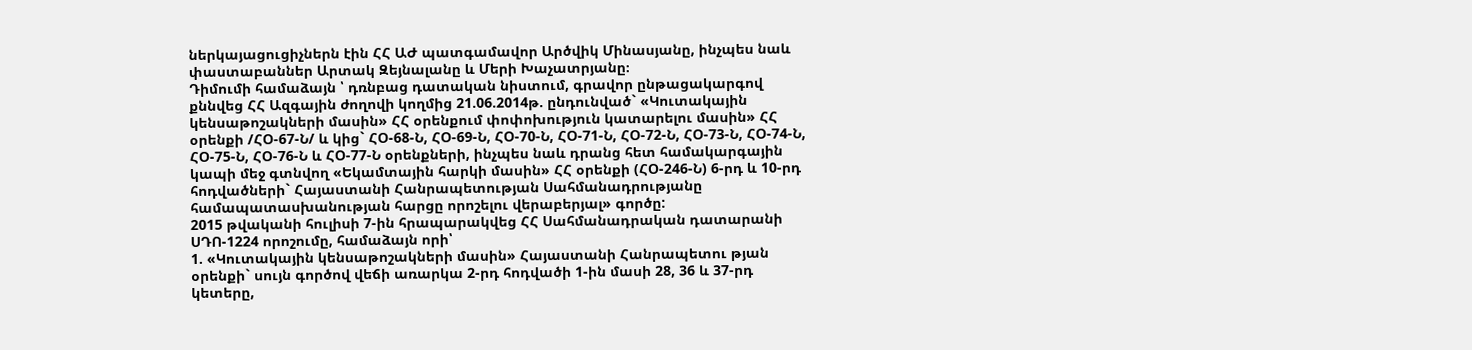ներկայացուցիչներն էին ՀՀ ԱԺ պատգամավոր Արծվիկ Մինասյանը, ինչպես նաև փաստաբաններ Արտակ Զեյնալանը և Մերի Խաչատրյանը։
Դիմումի համաձայն ՝ դռնբաց դատական նիստում, գրավոր ընթացակարգով քննվեց ՀՀ Ազգային ժողովի կողմից 21.06.2014թ. ընդունված` «Կուտակային կենսաթոշակների մասին» ՀՀ օրենքում փոփոխություն կատարելու մասին» ՀՀ օրենքի /ՀՕ-67-Ն/ և կից` ՀՕ-68-Ն, ՀՕ-69-Ն, ՀՕ-70-Ն, ՀՕ-71-Ն, ՀՕ-72-Ն, ՀՕ-73-Ն, ՀՕ-74-Ն, ՀՕ-75-Ն, ՀՕ-76-Ն և ՀՕ-77-Ն օրենքների, ինչպես նաև դրանց հետ համակարգային կապի մեջ գտնվող «Եկամտային հարկի մասին» ՀՀ օրենքի (ՀՕ-246-Ն) 6-րդ և 10-րդ հոդվածների` Հայաստանի Հանրապետության Սահմանադրությանը համապատասխանության հարցը որոշելու վերաբերյալ» գործը:
2015 թվականի հուլիսի 7-ին հրապարակվեց ՀՀ Սահմանադրական դատարանի ՍԴՈ-1224 որոշումը, համաձայն որի՝
1. «Կուտակային կենսաթոշակների մասին» Հայաստանի Հանրապետու թյան օրենքի` սույն գործով վեճի առարկա 2-րդ հոդվածի 1-ին մասի 28, 36 և 37-րդ կետերը,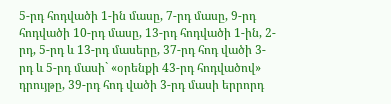5-րդ հոդվածի 1-ին մասը, 7-րդ մասը, 9-րդ հոդվածի 10-րդ մասը, 13-րդ հոդվածի 1-ին, 2-րդ, 5-րդ և 13-րդ մասերը, 37-րդ հոդ վածի 3-րդ և 5-րդ մասի` «օրենքի 43-րդ հոդվածով» դրույթը, 39-րդ հոդ վածի 3-րդ մասի երրորդ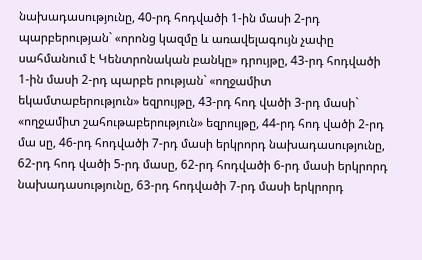նախադասությունը, 40-րդ հոդվածի 1-ին մասի 2-րդ պարբերության` «որոնց կազմը և առավելագույն չափը սահմանում է Կենտրոնական բանկը» դրույթը, 43-րդ հոդվածի 1-ին մասի 2-րդ պարբե րության` «ողջամիտ եկամտաբերություն» եզրույթը, 43-րդ հոդ վածի 3-րդ մասի` «ողջամիտ շահութաբերություն» եզրույթը, 44-րդ հոդ վածի 2-րդ մա սը, 46-րդ հոդվածի 7-րդ մասի երկրորդ նախադասությունը, 62-րդ հոդ վածի 5-րդ մասը, 62-րդ հոդվածի 6-րդ մասի երկրորդ նախադասությունը, 63-րդ հոդվածի 7-րդ մասի երկրորդ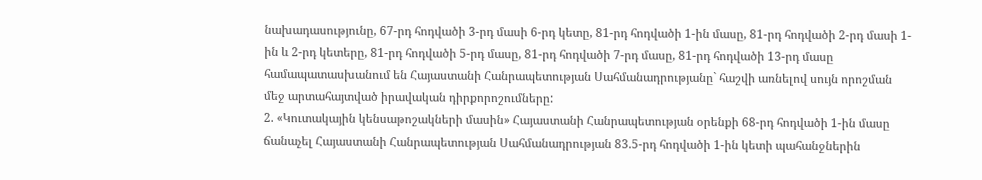նախադասությունը, 67-րդ հոդվածի 3-րդ մասի 6-րդ կետը, 81-րդ հոդվածի 1-ին մասը, 81-րդ հոդվածի 2-րդ մասի 1-ին և 2-րդ կետերը, 81-րդ հոդվածի 5-րդ մասը, 81-րդ հոդվածի 7-րդ մասը, 81-րդ հոդվածի 13-րդ մասը համապատասխանում են Հայաստանի Հանրապետության Սահմանադրությանը` հաշվի առնելով սույն որոշման մեջ արտահայտված իրավական դիրքորոշումները:
2. «Կուտակային կենսաթոշակների մասին» Հայաստանի Հանրապետության օրենքի 68-րդ հոդվածի 1-ին մասը ճանաչել Հայաստանի Հանրապետության Սահմանադրության 83.5-րդ հոդվածի 1-ին կետի պահանջներին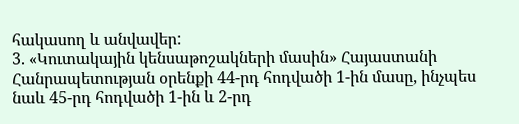հակասող և անվավեր:
3. «Կուտակային կենսաթոշակների մասին» Հայաստանի Հանրապետության օրենքի 44-րդ հոդվածի 1-ին մասը, ինչպես նաև 45-րդ հոդվածի 1-ին և 2-րդ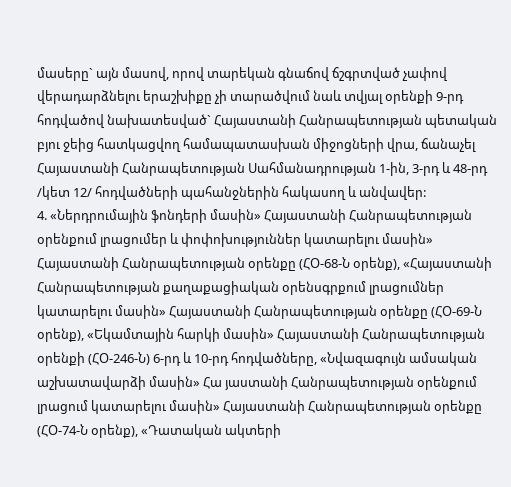մասերը` այն մասով, որով տարեկան գնաճով ճշգրտված չափով վերադարձնելու երաշխիքը չի տարածվում նաև տվյալ օրենքի 9-րդ հոդվածով նախատեսված` Հայաստանի Հանրապետության պետական բյու ջեից հատկացվող համապատասխան միջոցների վրա, ճանաչել Հայաստանի Հանրապետության Սահմանադրության 1-ին, 3-րդ և 48-րդ /կետ 12/ հոդվածների պահանջներին հակասող և անվավեր:
4. «Ներդրումային ֆոնդերի մասին» Հայաստանի Հանրապետության օրենքում լրացումեր և փոփոխություններ կատարելու մասին» Հայաստանի Հանրապետության օրենքը (ՀՕ-68-Ն օրենք), «Հայաստանի Հանրապետության քաղաքացիական օրենսգրքում լրացումներ կատարելու մասին» Հայաստանի Հանրապետության օրենքը (ՀՕ-69-Ն օրենք), «Եկամտային հարկի մասին» Հայաստանի Հանրապետության օրենքի (ՀՕ-246-Ն) 6-րդ և 10-րդ հոդվածները, «Նվազագույն ամսական աշխատավարձի մասին» Հա յաստանի Հանրապետության օրենքում լրացում կատարելու մասին» Հայաստանի Հանրապետության օրենքը (ՀՕ-74-Ն օրենք), «Դատական ակտերի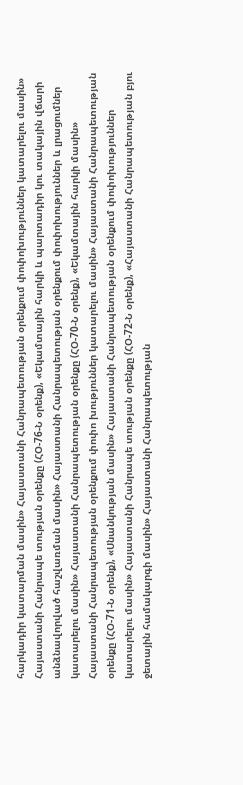հարկադիր կատարման մասին» Հայաստանի Հանրապետության օրենքում փոփոխություններ կատարելու մասին» Հայաստանի Հանրապե տության օրենքը (ՀՕ-76-Ն օրենք), «Եկամտային հարկի և պարտադիր կու տակային վճարի անձնավորված հաշվառման մասին» Հայաստանի Հանրապետության օրենքում փոփոխություններ և լրացումներ կատարելու մասին» Հայաստանի Հանրապետության օրենքը (ՀՕ-70-Ն օրենք), «Եկամտային հարկի մասին» Հայաստանի Հանրապետության օրենքում փոփո խություններ կատարելու մասին» Հայաստանի Հանրապետության օրենքը (ՀՕ-71-Ն օրենք), «Սնանկության մասին» Հայաստանի Հանրապետության օրենքում փոփոխություններ կատարելու մասին» Հայաստանի Հանրապե տության օրենքը (ՀՕ-72-Ն օրենք), «Հայաստանի Հանրապետության բյու ջետային համակարգի մասին» Հայաստանի Հանրապետության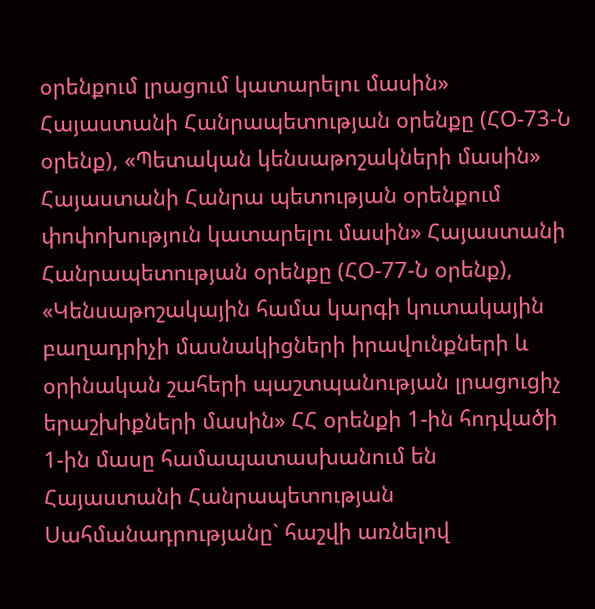օրենքում լրացում կատարելու մասին» Հայաստանի Հանրապետության օրենքը (ՀՕ-73-Ն օրենք), «Պետական կենսաթոշակների մասին» Հայաստանի Հանրա պետության օրենքում փոփոխություն կատարելու մասին» Հայաստանի Հանրապետության օրենքը (ՀՕ-77-Ն օրենք), «Կենսաթոշակային համա կարգի կուտակային բաղադրիչի մասնակիցների իրավունքների և օրինական շահերի պաշտպանության լրացուցիչ երաշխիքների մասին» ՀՀ օրենքի 1-ին հոդվածի 1-ին մասը համապատասխանում են Հայաստանի Հանրապետության Սահմանադրությանը` հաշվի առնելով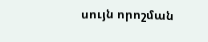սույն որոշման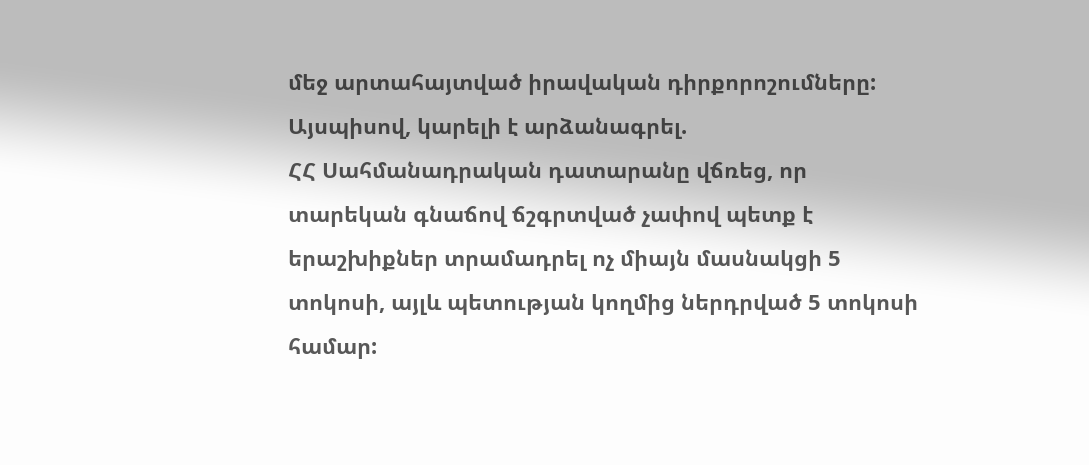մեջ արտահայտված իրավական դիրքորոշումները:
Այսպիսով, կարելի է արձանագրել.
ՀՀ Սահմանադրական դատարանը վճռեց, որ տարեկան գնաճով ճշգրտված չափով պետք է երաշխիքներ տրամադրել ոչ միայն մասնակցի 5 տոկոսի, այլև պետության կողմից ներդրված 5 տոկոսի համար: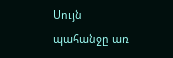Սույն պահանջը առ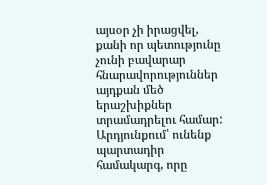այսօր չի իրացվել, քանի որ պետությունը չունի բավարար հնարավորություններ այդքան մեծ երաշխիքներ տրամադրելու համար: Արդյունքում՝ ունենք պարտադիր համակարգ, որը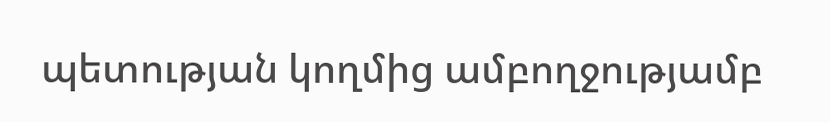պետության կողմից ամբողջությամբ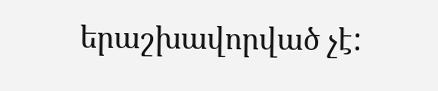երաշխավորված չէ: